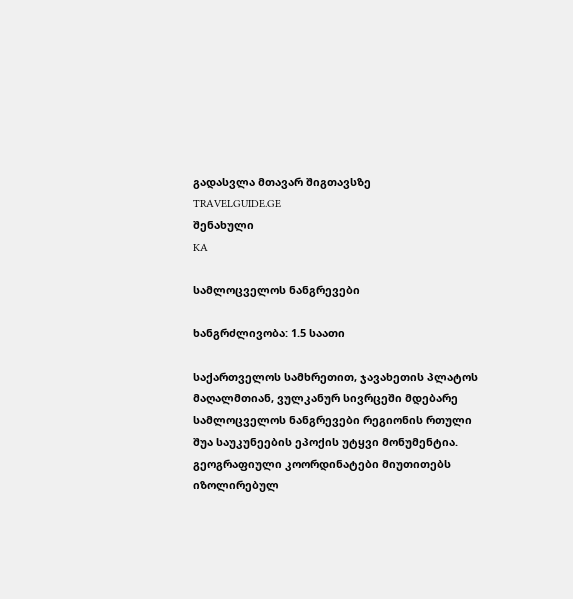გადასვლა მთავარ შიგთავსზე
TRAVELGUIDE.GE
შენახული
KA

სამლოცველოს ნანგრევები

ხანგრძლივობა: 1.5 საათი

საქართველოს სამხრეთით, ჯავახეთის პლატოს მაღალმთიან, ვულკანურ სივრცეში მდებარე სამლოცველოს ნანგრევები რეგიონის რთული შუა საუკუნეების ეპოქის უტყვი მონუმენტია. გეოგრაფიული კოორდინატები მიუთითებს იზოლირებულ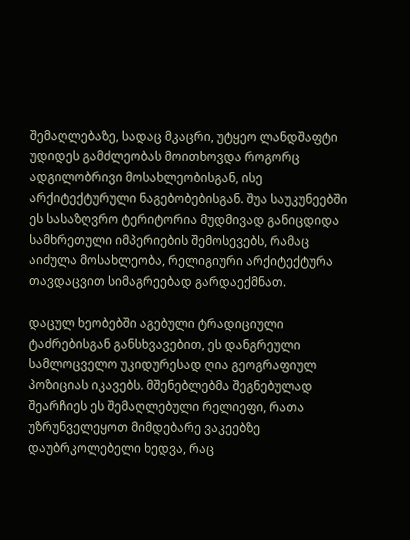შემაღლებაზე, სადაც მკაცრი, უტყეო ლანდშაფტი უდიდეს გამძლეობას მოითხოვდა როგორც ადგილობრივი მოსახლეობისგან, ისე არქიტექტურული ნაგებობებისგან. შუა საუკუნეებში ეს სასაზღვრო ტერიტორია მუდმივად განიცდიდა სამხრეთული იმპერიების შემოსევებს, რამაც აიძულა მოსახლეობა, რელიგიური არქიტექტურა თავდაცვით სიმაგრეებად გარდაექმნათ.

დაცულ ხეობებში აგებული ტრადიციული ტაძრებისგან განსხვავებით, ეს დანგრეული სამლოცველო უკიდურესად ღია გეოგრაფიულ პოზიციას იკავებს. მშენებლებმა შეგნებულად შეარჩიეს ეს შემაღლებული რელიეფი, რათა უზრუნველეყოთ მიმდებარე ვაკეებზე დაუბრკოლებელი ხედვა, რაც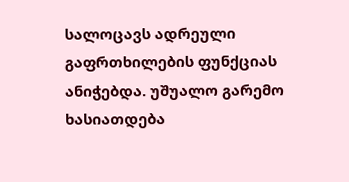სალოცავს ადრეული გაფრთხილების ფუნქციას ანიჭებდა. უშუალო გარემო ხასიათდება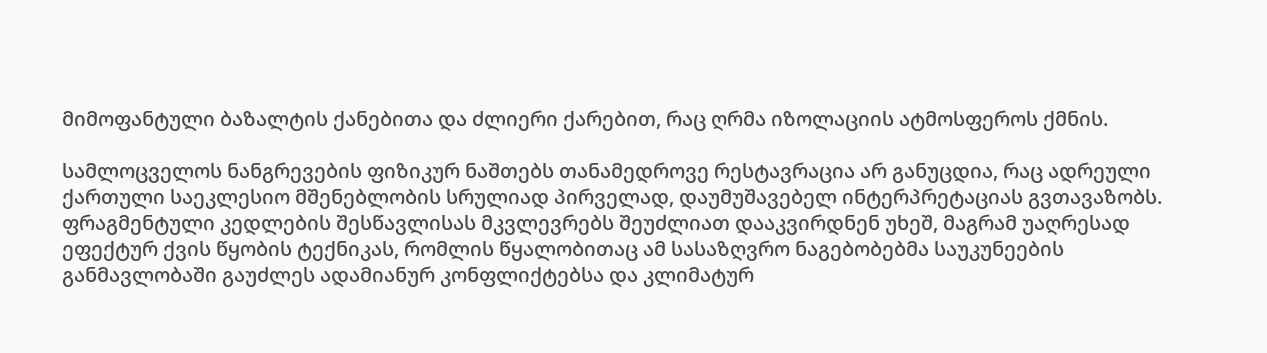მიმოფანტული ბაზალტის ქანებითა და ძლიერი ქარებით, რაც ღრმა იზოლაციის ატმოსფეროს ქმნის.

სამლოცველოს ნანგრევების ფიზიკურ ნაშთებს თანამედროვე რესტავრაცია არ განუცდია, რაც ადრეული ქართული საეკლესიო მშენებლობის სრულიად პირველად, დაუმუშავებელ ინტერპრეტაციას გვთავაზობს. ფრაგმენტული კედლების შესწავლისას მკვლევრებს შეუძლიათ დააკვირდნენ უხეშ, მაგრამ უაღრესად ეფექტურ ქვის წყობის ტექნიკას, რომლის წყალობითაც ამ სასაზღვრო ნაგებობებმა საუკუნეების განმავლობაში გაუძლეს ადამიანურ კონფლიქტებსა და კლიმატურ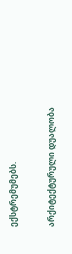ექსტრემუმებს.

არქიტექტურული დუალობა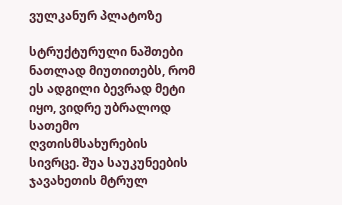ვულკანურ პლატოზე

სტრუქტურული ნაშთები ნათლად მიუთითებს, რომ ეს ადგილი ბევრად მეტი იყო, ვიდრე უბრალოდ სათემო ღვთისმსახურების სივრცე. შუა საუკუნეების ჯავახეთის მტრულ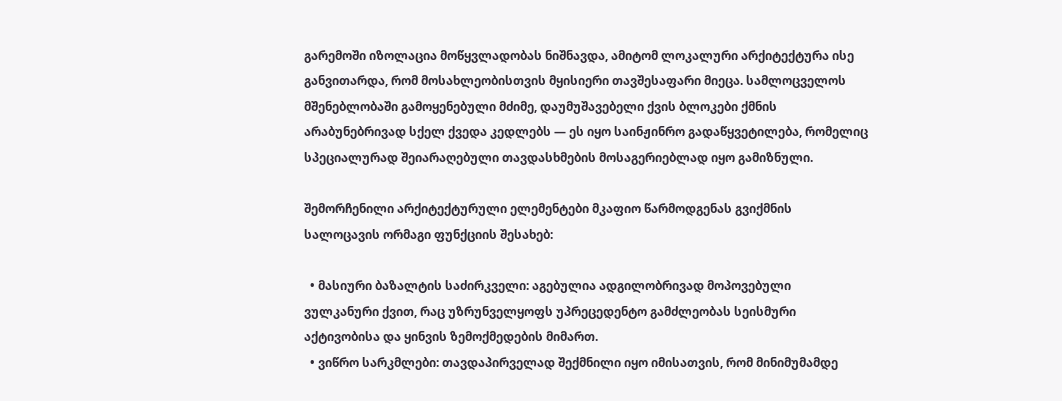გარემოში იზოლაცია მოწყვლადობას ნიშნავდა, ამიტომ ლოკალური არქიტექტურა ისე განვითარდა, რომ მოსახლეობისთვის მყისიერი თავშესაფარი მიეცა. სამლოცველოს მშენებლობაში გამოყენებული მძიმე, დაუმუშავებელი ქვის ბლოკები ქმნის არაბუნებრივად სქელ ქვედა კედლებს — ეს იყო საინჟინრო გადაწყვეტილება, რომელიც სპეციალურად შეიარაღებული თავდასხმების მოსაგერიებლად იყო გამიზნული.

შემორჩენილი არქიტექტურული ელემენტები მკაფიო წარმოდგენას გვიქმნის სალოცავის ორმაგი ფუნქციის შესახებ:

  • მასიური ბაზალტის საძირკველი: აგებულია ადგილობრივად მოპოვებული ვულკანური ქვით, რაც უზრუნველყოფს უპრეცედენტო გამძლეობას სეისმური აქტივობისა და ყინვის ზემოქმედების მიმართ.
  • ვიწრო სარკმლები: თავდაპირველად შექმნილი იყო იმისათვის, რომ მინიმუმამდე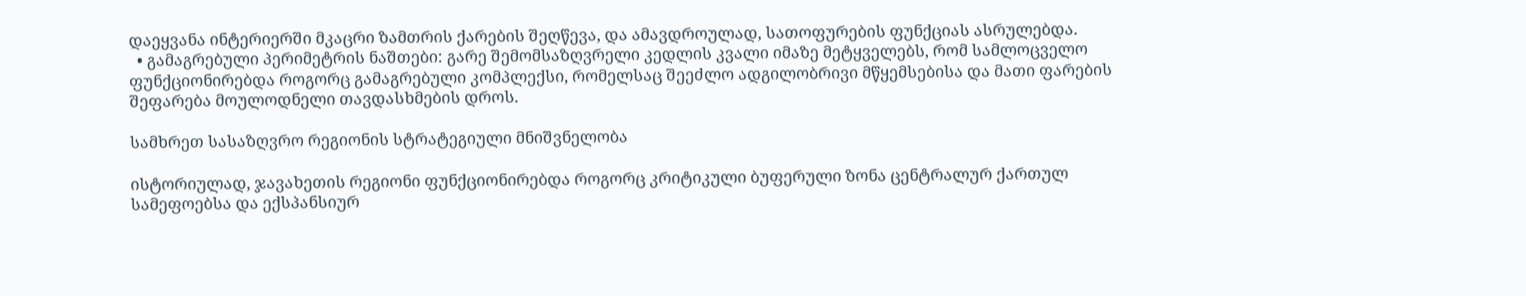დაეყვანა ინტერიერში მკაცრი ზამთრის ქარების შეღწევა, და ამავდროულად, სათოფურების ფუნქციას ასრულებდა.
  • გამაგრებული პერიმეტრის ნაშთები: გარე შემომსაზღვრელი კედლის კვალი იმაზე მეტყველებს, რომ სამლოცველო ფუნქციონირებდა როგორც გამაგრებული კომპლექსი, რომელსაც შეეძლო ადგილობრივი მწყემსებისა და მათი ფარების შეფარება მოულოდნელი თავდასხმების დროს.

სამხრეთ სასაზღვრო რეგიონის სტრატეგიული მნიშვნელობა

ისტორიულად, ჯავახეთის რეგიონი ფუნქციონირებდა როგორც კრიტიკული ბუფერული ზონა ცენტრალურ ქართულ სამეფოებსა და ექსპანსიურ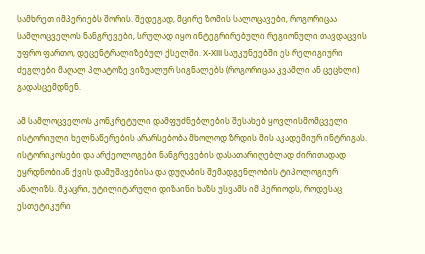სამხრეთ იმპერიებს შორის. შედეგად, მცირე ზომის სალოცავები, როგორიცაა სამლოცველოს ნანგრევები, სრულად იყო ინტეგრირებული რეგიონული თავდაცვის უფრო ფართო, დეცენტრალიზებულ ქსელში. X-XIII საუკუნეებში ეს რელიგიური ძეგლები მაღალ პლატოზე ვიზუალურ სიგნალებს (როგორიცაა კვამლი ან ცეცხლი) გადასცემდნენ.

ამ სამლოცველოს კონკრეტული დამფუძნებლების შესახებ ყოვლისმომცველი ისტორიული ხელნაწერების არარსებობა მხოლოდ ზრდის მის აკადემიურ ინტრიგას. ისტორიკოსები და არქეოლოგები ნანგრევების დასათარიღებლად ძირითადად ეყრდნობიან ქვის დამუშავებისა და დუღაბის შემადგენლობის ტიპოლოგიურ ანალიზს. მკაცრი, უტილიტარული დიზაინი ხაზს უსვამს იმ პერიოდს, როდესაც ესთეტიკური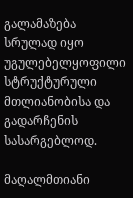გალამაზება სრულად იყო უგულებელყოფილი სტრუქტურული მთლიანობისა და გადარჩენის სასარგებლოდ.

მაღალმთიანი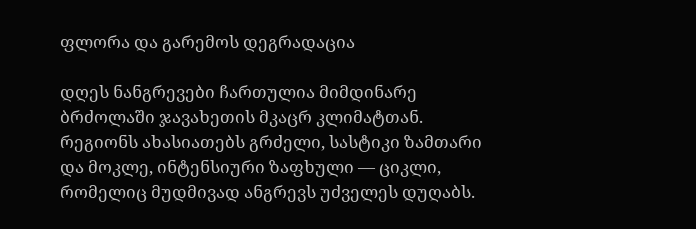ფლორა და გარემოს დეგრადაცია

დღეს ნანგრევები ჩართულია მიმდინარე ბრძოლაში ჯავახეთის მკაცრ კლიმატთან. რეგიონს ახასიათებს გრძელი, სასტიკი ზამთარი და მოკლე, ინტენსიური ზაფხული — ციკლი, რომელიც მუდმივად ანგრევს უძველეს დუღაბს.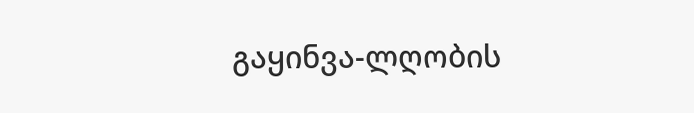გაყინვა-ლღობის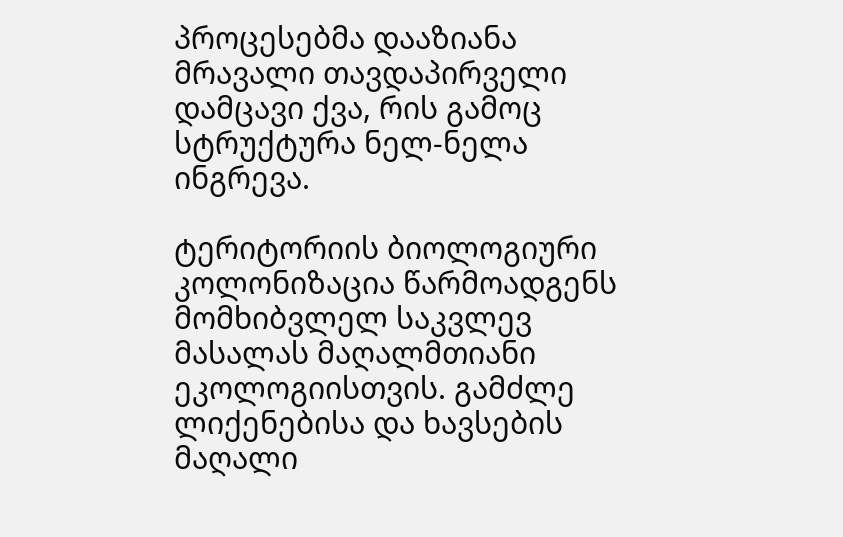პროცესებმა დააზიანა მრავალი თავდაპირველი დამცავი ქვა, რის გამოც სტრუქტურა ნელ-ნელა ინგრევა.

ტერიტორიის ბიოლოგიური კოლონიზაცია წარმოადგენს მომხიბვლელ საკვლევ მასალას მაღალმთიანი ეკოლოგიისთვის. გამძლე ლიქენებისა და ხავსების მაღალი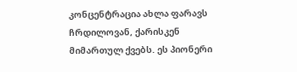კონცენტრაცია ახლა ფარავს ჩრდილოვან, ქარისკენ მიმართულ ქვებს. ეს პიონერი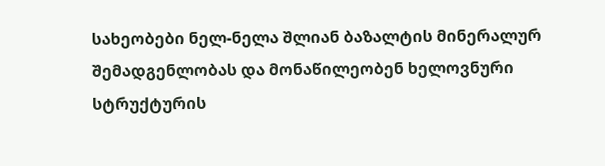სახეობები ნელ-ნელა შლიან ბაზალტის მინერალურ შემადგენლობას და მონაწილეობენ ხელოვნური სტრუქტურის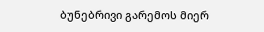ბუნებრივი გარემოს მიერ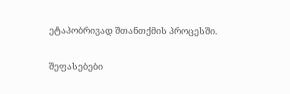ეტაპობრივად შთანთქმის პროცესში.

შეფასებები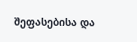შეფასებისა და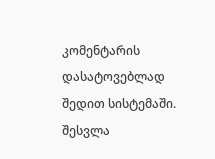კომენტარის დასატოვებლად შედით სისტემაში. შესვლა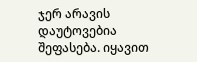ჯერ არავის დაუტოვებია შეფასება. იყავით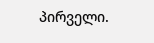პირველი.